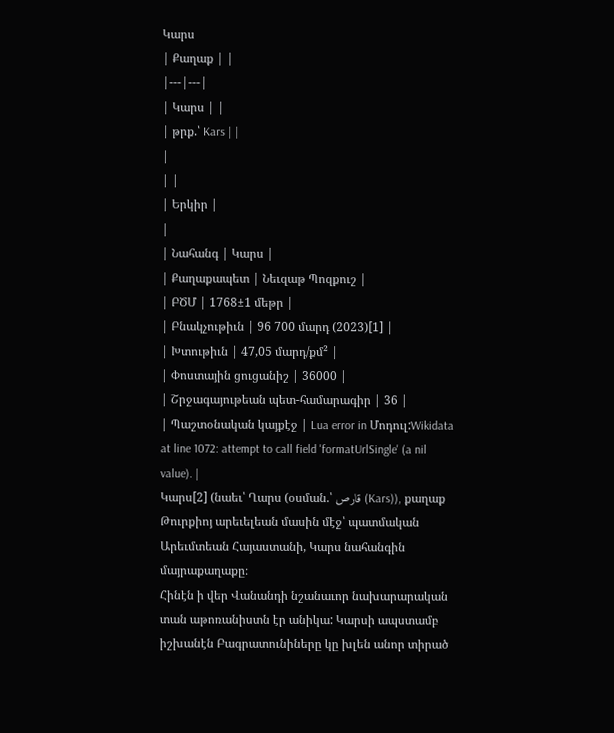Կարս
| Քաղաք | |
|---|---|
| Կարս | |
| թրք.՝ Kars | |
|
| |
| Երկիր |
|
| Նահանգ | Կարս |
| Քաղաքապետ | Նեւզաթ Պոզքուշ |
| ԲԾՄ | 1768±1 մեթր |
| Բնակչութիւն | 96 700 մարդ (2023)[1] |
| Խտութիւն | 47,05 մարդ/քմ² |
| Փոստային ցուցանիշ | 36000 |
| Շրջագայութեան պետ-համարագիր | 36 |
| Պաշտօնական կայքէջ | Lua error in Մոդուլ:Wikidata at line 1072: attempt to call field 'formatUrlSingle' (a nil value). |
Կարս[2] (նաեւ՝ Ղարս (օսման.՝ قارص (Kars)), քաղաք Թուրքիոյ արեւելեան մասին մէջ՝ պատմական Արեւմտեան Հայաստանի, Կարս նահանգին մայրաքաղաքը։
Հինէն ի վեր Վանանդի նշանաւոր նախարարական տան աթոռանիստն էր անիկա: Կարսի ապստամբ իշխանէն Բագրատունիները կը խլեն անոր տիրած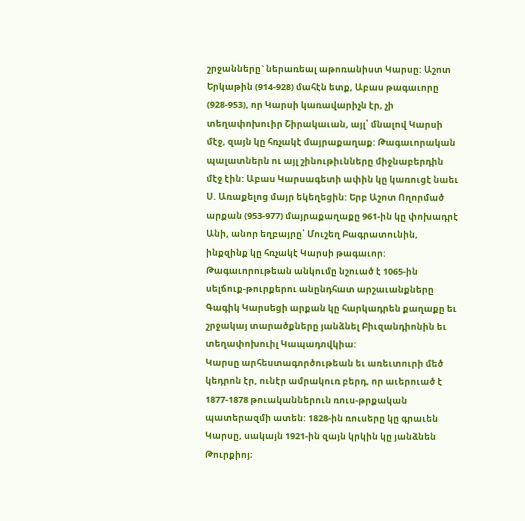շրջանները` ներառեալ աթոռանիստ Կարսը: Աշոտ Երկաթին (914-928) մահէն ետք, Աբաս թագաւորը (928-953), որ Կարսի կառավարիչն էր, չի տեղափոխուիր Շիրակաւան, այլ՝ մնալով Կարսի մէջ, զայն կը հռչակէ մայրաքաղաք: Թագաւորական պալատներն ու այլ շինութիւնները միջնաբերդին մէջ էին: Աբաս Կարսագետի ափին կը կառուցէ նաեւ Ս. Առաքելոց մայր եկեղեցին: Երբ Աշոտ Ողորմած արքան (953-977) մայրաքաղաքը 961-ին կը փոխադրէ Անի, անոր եղբայրը՝ Մուշեղ Բագրատունին, ինքզինք կը հռչակէ Կարսի թագաւոր: Թագաւորութեան անկումը նշուած է 1065-ին սելճուք-թուրքերու անընդհատ արշաւանքները Գագիկ Կարսեցի արքան կը հարկադրեն քաղաքը եւ շրջակայ տարածքները յանձնել Բիւզանդիոնին եւ տեղափոխուիլ Կապադովկիա:
Կարսը արհեստագործութեան եւ առեւտուրի մեծ կեդրոն էր, ունէր ամրակուռ բերդ, որ աւերուած է 1877-1878 թուականներուն ռուս-թրքական պատերազմի ատեն: 1828-ին ռուսերը կը գրաւեն Կարսը, սակայն 1921-ին զայն կրկին կը յանձնեն Թուրքիոյ։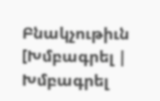Բնակչութիւն
[Խմբագրել | Խմբագրել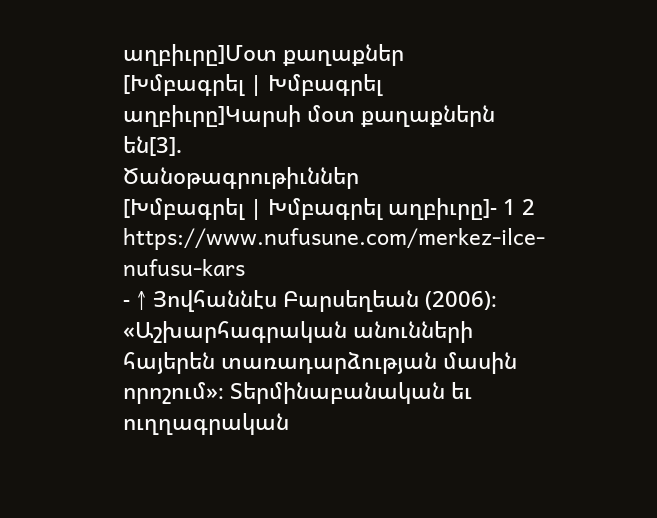աղբիւրը]Մօտ քաղաքներ
[Խմբագրել | Խմբագրել աղբիւրը]Կարսի մօտ քաղաքներն են[3].
Ծանօթագրութիւններ
[Խմբագրել | Խմբագրել աղբիւրը]- 1 2 https://www.nufusune.com/merkez-ilce-nufusu-kars
- ↑ Յովհաննէս Բարսեղեան (2006)։ «Աշխարհագրական անունների հայերեն տառադարձության մասին որոշում»։ Տերմինաբանական եւ ուղղագրական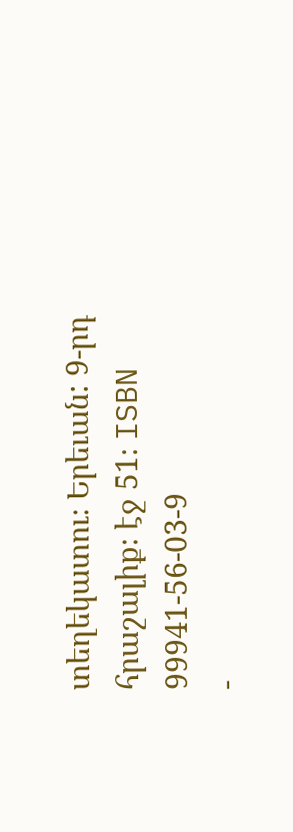տեղեկատու։ Երեւան: 9-րդ հրաշալիք։ էջ 51։ ISBN 99941-56-03-9
-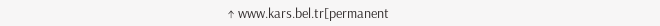↑ www.kars.bel.tr[permanent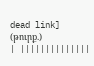dead link] (թուրք.)
| ||||||||||||||